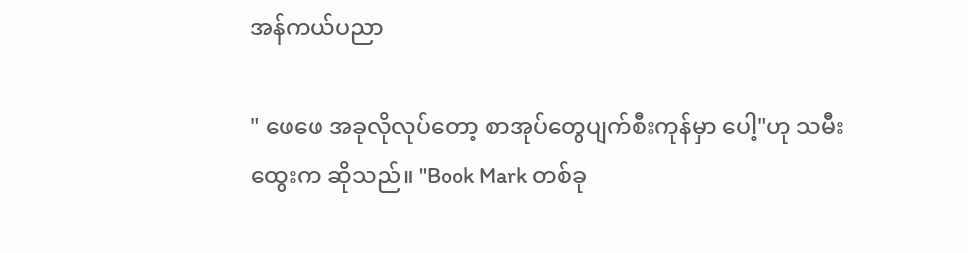အန်ကယ်ပညာ

" ဖေဖေ အခုလိုလုပ်တော့ စာအုပ်တွေပျက်စီးကုန်မှာ ပေါ့"ဟု သမီးထွေးက ဆိုသည်။ "Book Mark တစ်ခု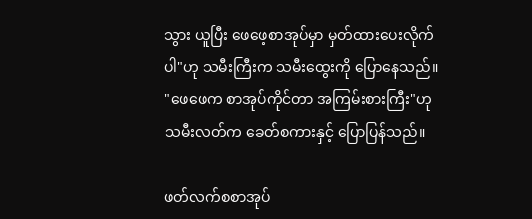သွား ယူပြီး ဖေဖေ့စာအုပ်မှာ မှတ်ထားပေးလိုက်ပါ"ဟု သမီးကြီးက သမီးထွေးကို ပြောနေသည်။ "ဖေဖေက စာအုပ်ကိုင်တာ အကြမ်းစားကြီး"ဟု သမီးလတ်က ခေတ်စကားနှင့် ပြောပြန်သည်။

ဖတ်လက်စစာအုပ်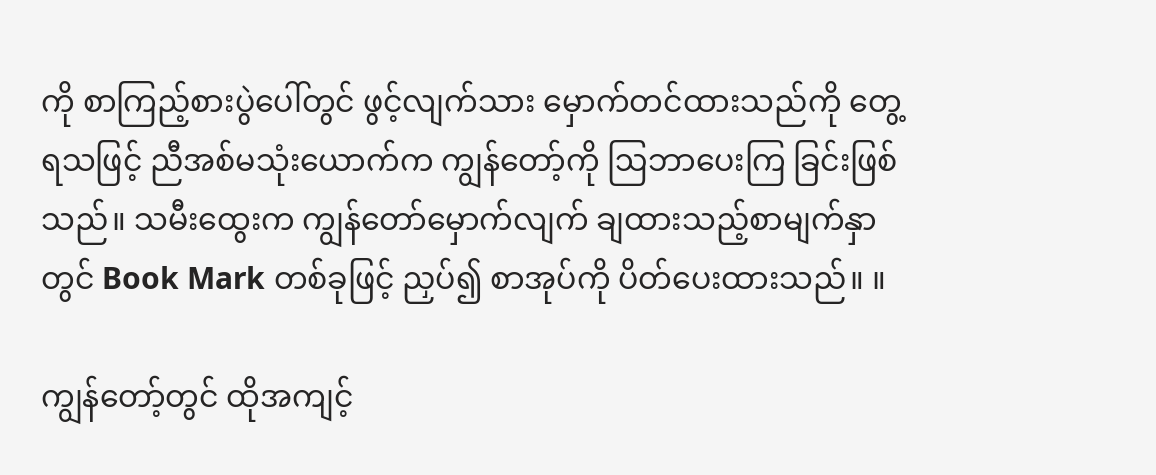ကို စာကြည့်စားပွဲပေါ်တွင် ဖွင့်လျက်သား မှောက်တင်ထားသည်ကို တွေ့ရသဖြင့် ညီအစ်မသုံးယောက်က ကျွန်တော့်ကို ဩဘာပေးကြ ခြင်းဖြစ်သည်။ သမီးထွေးက ကျွန်တော်မှောက်လျက် ချထားသည့်စာမျက်နှာတွင် Book Mark တစ်ခုဖြင့် ညှပ်၍ စာအုပ်ကို ပိတ်ပေးထားသည်။ ။

ကျွန်တော့်တွင် ထိုအကျင့်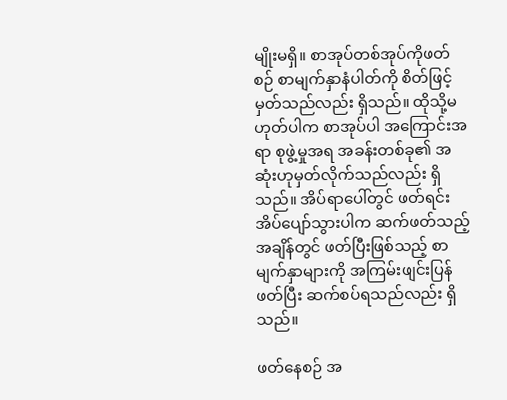မျိုးမရှိ။ စာအုပ်တစ်အုပ်ကိုဖတ်စဉ် စာမျက်နှာနံပါတ်ကို စိတ်ဖြင့်မှတ်သည်လည်း ရှိသည်။ ထိုသို့မဟုတ်ပါက စာအုပ်ပါ အကြောင်းအရာ စုဖွဲ့မှုအရ အခန်းတစ်ခု၏ အဆုံးဟုမှတ်လိုက်သည်လည်း ရှိသည်။ အိပ်ရာပေါ်တွင် ဖတ်ရင်းအိပ်ပျော်သွားပါက ဆက်ဖတ်သည့်အချိန်တွင် ဖတ်ပြီးဖြစ်သည့် စာမျက်နှာများကို အကြမ်းဖျင်းပြန်ဖတ်ပြီး ဆက်စပ်ရသည်လည်း ရှိသည်။

ဖတ်နေစဉ် အ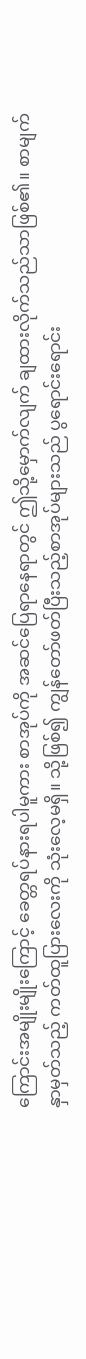ကြောင်းအမျိုးမျိုးကြောင့် ခေတ္တရပ်နားရပါမူကား စာအုပ်ကို အဆင်ပြေရာနေရာတွင် ဤသို့မှောက်လျက် ချထားလိုက်သည်သာဖြစ်၏။ စာမျက်နှာမှတ်သည့် ကတ်ထူပြားလေးကို သုံးလေ့မရှိ။ သို့ဖြစ်၍ ကျွန်တော်ဖတ်ပြီးသည့်စာအုပ်များသည် ပွရောင်းရောင်း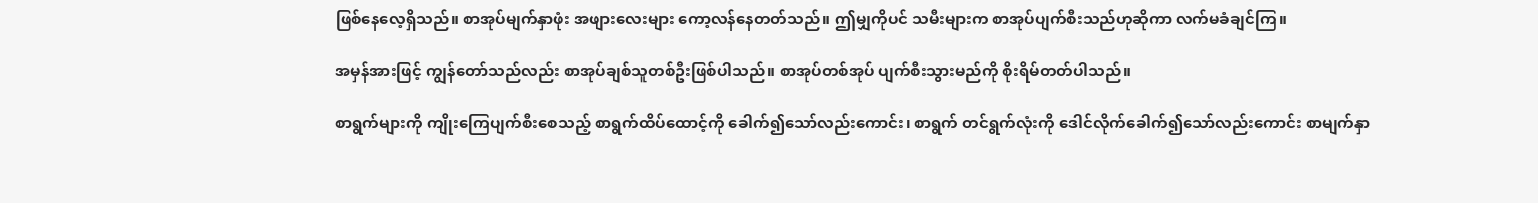ဖြစ်နေလေ့ရှိသည်။ စာအုပ်မျက်နှာဖုံး အဖျားလေးများ ကော့လန်နေတတ်သည်။ ဤမျှကိုပင် သမီးများက စာအုပ်ပျက်စီးသည်ဟုဆိုကာ လက်မခံချင်ကြ။

အမှန်အားဖြင့် ကျွန်တော်သည်လည်း စာအုပ်ချစ်သူတစ်ဦးဖြစ်ပါသည်။ စာအုပ်တစ်အုပ် ပျက်စီးသွားမည်ကို စိုးရိမ်တတ်ပါသည်။

စာရွက်များကို ကျိုးကြေပျက်စီးစေသည့် စာရွက်ထိပ်ထောင့်ကို ခေါက်၍သော်လည်းကောင်း၊ စာရွက် တင်ရွက်လုံးကို ဒေါင်လိုက်ခေါက်၍သော်လည်းကောင်း စာမျက်နှာ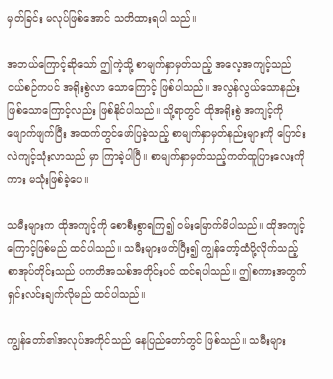မှတ်ခြင်း မလုပ်ဖြစ်အောင် သတိထားရပါ သည်။

အဘယ်ကြောင့်ဆိုသော် ဤကဲ့သို့ စာမျက်နှာမှတ်သည့် အလေ့အကျင့်သည် ငယ်စဉ်ကပင် အရိုးစွဲလာ သောကြောင့် ဖြစ်ပါသည်။ အလွန်လွယ်သောနည်းဖြစ်သောကြောင့်လည်း ဖြစ်နိုင်ပါသည်။ သို့ရာတွင် ထိုအရိုးစွဲ အကျင့်ကိုဖျောက်ဖျက်ပြီး အထက်တွင်ဖော်ပြခဲ့သည့် စာမျက်နှာမှတ်နည်းများကို ပြောင်းလဲကျင့်သုံးလာသည် မှာ ကြာခဲ့ပါပြီ။ စာမျက်နှာမှတ်သည့်ကတ်ထူပြားလေးကိုကား မသုံးဖြစ်ခဲ့ပေ။

သမီးများက ထိုအကျင့်ကို စောစီးစွာရကြ၍ ဝမ်းမြောက်မိပါသည်။ ထိုအကျင့်ကြောင့်ဖြစ်မည် ထင်ပါသည်။ သမီးများဖတ်ပြီး၍ ကျွန်တော့်ထံပို့လိုက်သည့် စာအုပ်တိုင်းသည် ပကတိအသစ်အတိုင်းပင် ထင်ရပါသည်။ ဤစကားအတွက် ရှင်းလင်းချက်လိုမည် ထင်ပါသည်။

ကျွန်တော်၏အလုပ်အကိုင်သည် နေပြည်တော်တွင် ဖြစ်သည်။ သမီးများ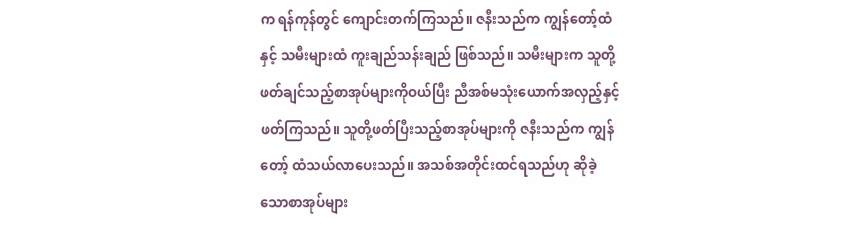က ရန်ကုန်တွင် ကျောင်းတက်ကြသည်။ ဇနီးသည်က ကျွန်တော့်ထံနှင့် သမီးများထံ ကူးချည်သန်းချည် ဖြစ်သည်။ သမီးများက သူတို့ဖတ်ချင်သည့်စာအုပ်များကိုဝယ်ပြီး ညီအစ်မသုံးယောက်အလှည့်နှင့် ဖတ်ကြသည်။ သူတို့ဖတ်ပြီးသည့်စာအုပ်များကို ဇနီးသည်က ကျွန်တော့် ထံသယ်လာပေးသည်။ အသစ်အတိုင်းထင်ရသည်ဟု ဆိုခဲ့သောစာအုပ်များ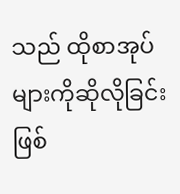သည် ထိုစာအုပ်များကိုဆိုလိုခြင်း ဖြစ်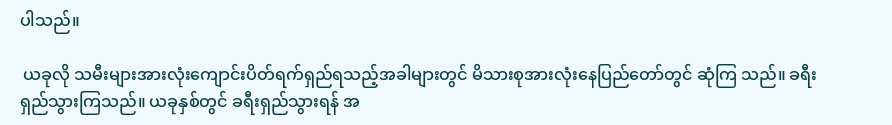ပါသည်။

 ယခုလို သမီးများအားလုံးကျောင်းပိတ်ရက်ရှည်ရသည့်အခါများတွင် မိသားစုအားလုံးနေပြည်တော်တွင် ဆုံကြ သည်။ ခရီးရှည်သွားကြသည်။ ယခုနှစ်တွင် ခရီးရှည်သွားရန် အ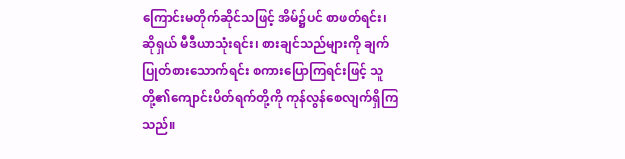ကြောင်းမတိုက်ဆိုင်သဖြင့် အိမ်၌ပင် စာဖတ်ရင်း၊ ဆိုရှယ် မီဒီယာသုံးရင်း၊ စားချင်သည်များကို ချက်ပြုတ်စားသောက်ရင်း စကားပြောကြရင်းဖြင့် သူတို့၏ကျောင်းပိတ်ရက်တို့ကို ကုန်လွန်စေလျက်ရှိကြသည်။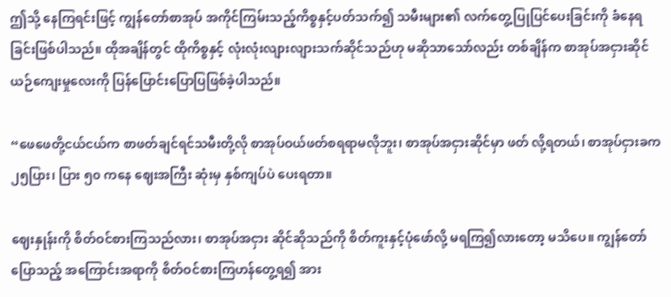ဤသို့ နေကြရင်းဖြင့် ကျွန်တော်စာအုပ် အကိုင်ကြမ်းသည့်ကိစ္စနှင့်ပတ်သက်၍ သမီးများ၏ လက်တွေ့ပြုပြင်ပေးခြင်းကို ခံနေရခြင်းဖြစ်ပါသည်။ ထိုအချိန်တွင် ထိုကိစ္စနှင့် လုံးလုံးလျားလျားသက်ဆိုင်သည်ဟု မဆိုသာသော်လည်း တစ်ချိန်က စာအုပ်အငှားဆိုင်ယဉ်ကျေးမှုလေးကို ပြန်ပြောင်းပြောပြဖြစ်ခဲ့ပါသည်။

“ဖေဖေတို့ငယ်ငယ်က စာဖတ်ချင်ရင်သမီးတို့လို စာအုပ်ဝယ်ဖတ်စရရာမလိုဘူး၊ စာအုပ်အငှားဆိုင်မှာ ဖတ် လို့ရတယ်၊ စာအုပ်ငှားခက ၂၅ပြား၊ ပြား ၅၀ ကနေ ဈေးအကြီး ဆုံးမှ နှစ်ကျပ်ပဲ ပေးရတာ။

ဈေးနှုန်းကို စိတ်ဝင်စားကြသည်လား၊ စာအုပ်အငှား ဆိုင်ဆိုသည်ကို စိတ်ကူးနှင့်ပုံဖော်လို့ မရကြ၍လားတော့ မသိပေ။ ကျွန်တော်ပြောသည့် အကြောင်းအရာကို စိတ်ဝင်စားကြဟန်တွေ့ရ၍ အား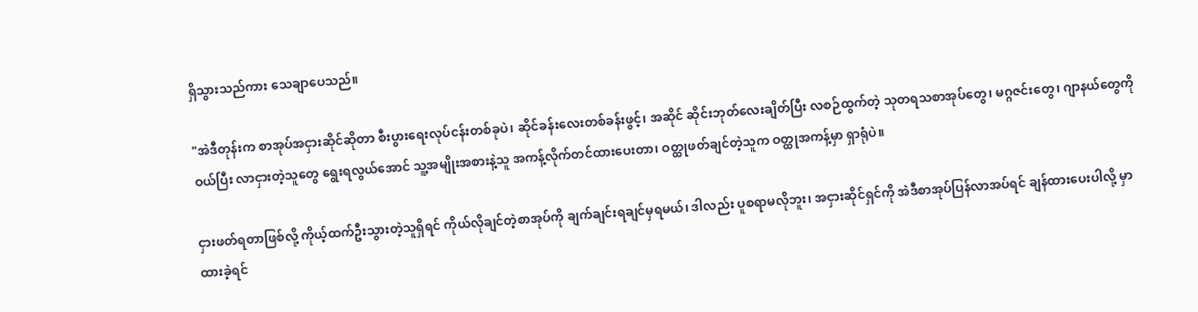ရှိသွားသည်ကား သေချာပေသည်။

"အဲဒီတုန်းက စာအုပ်အငှားဆိုင်ဆိုတာ စီးပွားရေးလုပ်ငန်းတစ်ခုပဲ၊ ဆိုင်ခန်းလေးတစ်ခန်းဖွင့်၊ အဆိုင် ဆိုင်းဘုတ်လေးချိတ်ပြီး လစဉ်ထွက်တဲ့ သုတရသစာအုပ်တွေ၊ မဂ္ဂဇင်းတွေ၊ ဂျာနယ်တွေကိုဝယ်ပြီး လာငှားတဲ့သူတွေ ရွေးရလွယ်အောင် သူ့အမျိုးအစားနဲ့သူ အကန့်လိုက်တင်ထားပေးတာ၊ ဝတ္ထုဖတ်ချင်တဲ့သူက ဝတ္ထုအကန့်မှာ ရှာရုံပဲ။

ငှားဖတ်ရတာဖြစ်လို့ ကိုယ့်ထက်ဦးသွားတဲ့သူရှိရင် ကိုယ်လိုချင်တဲ့စာအုပ်ကို ချက်ချင်းရချင်မှရမယ်၊ ဒါလည်း ပူစရာမလိုဘူး၊ အငှားဆိုင်ရှင်ကို အဲဒီစာအုပ်ပြန်လာအပ်ရင် ချန်ထားပေးပါလို့ မှာထားခဲ့ရင်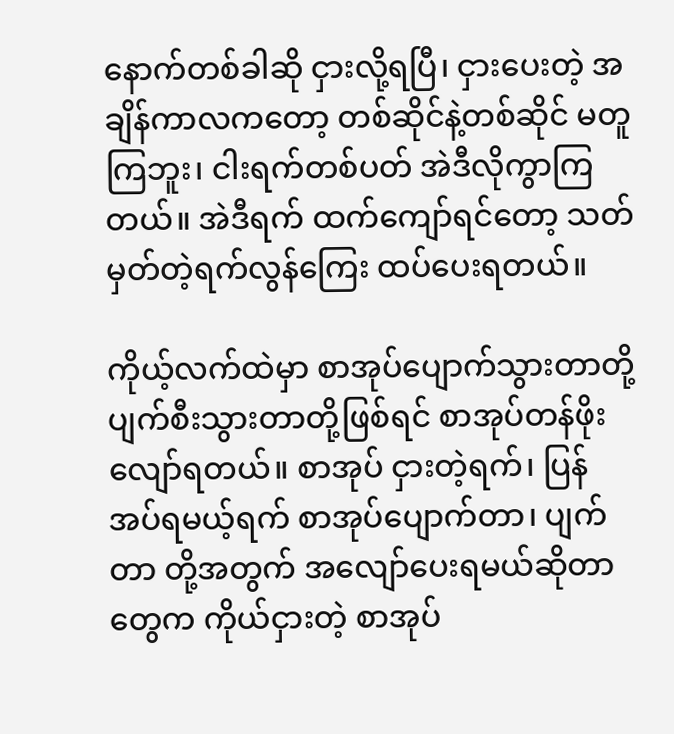နောက်တစ်ခါဆို ငှားလို့ရပြီ၊ ငှားပေးတဲ့ အချိန်ကာလကတော့ တစ်ဆိုင်နဲ့တစ်ဆိုင် မတူကြဘူး၊ ငါးရက်တစ်ပတ် အဲဒီလိုကွာကြတယ်။ အဲဒီရက် ထက်ကျော်ရင်တော့ သတ်မှတ်တဲ့ရက်လွန်ကြေး ထပ်ပေးရတယ်။

ကိုယ့်လက်ထဲမှာ စာအုပ်ပျောက်သွားတာတို့ ပျက်စီးသွားတာတို့ဖြစ်ရင် စာအုပ်တန်ဖိုးလျော်ရတယ်။ စာအုပ် ငှားတဲ့ရက်၊ ပြန်အပ်ရမယ့်ရက် စာအုပ်ပျောက်တာ၊ ပျက်တာ တို့အတွက် အလျော်ပေးရမယ်ဆိုတာတွေက ကိုယ်ငှားတဲ့ စာအုပ်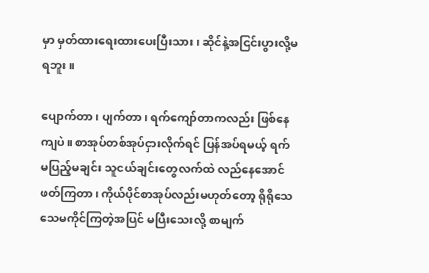မှာ မှတ်ထားရေးထားပေးပြီးသား၊ ဆိုင်နဲ့အငြင်းပွားလို့မရဘူး။

ပျောက်တာ၊ ပျက်တာ၊ ရက်ကျော်တာကလည်း ဖြစ်နေကျပဲ။ စာအုပ်တစ်အုပ်ငှားလိုက်ရင် ပြန်အပ်ရမယ့် ရက် မပြည့်မချင်း သူငယ်ချင်းတွေလက်ထဲ လည်နေအောင်ဖတ်ကြတာ၊ ကိုယ်ပိုင်စာအုပ်လည်းမဟုတ်တော့ ရိုရိုသေသေမကိုင်ကြတဲ့အပြင် မပြီးသေးလို့ စာမျက်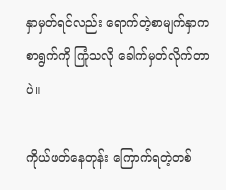နှာမှတ်ရင်လည်း ရောက်တဲ့စာမျက်နှာက စာရွက်ကို ကြုံသလို ခေါက်မှတ်လိုက်တာပဲ။

ကိုယ်ဖတ်နေတုန်း ကြောက်ရတဲ့တစ်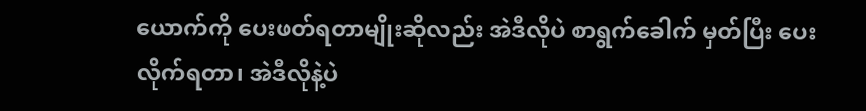ယောက်ကို ပေးဖတ်ရတာမျိုးဆိုလည်း အဲဒီလိုပဲ စာရွက်ခေါက် မှတ်ပြီး ပေးလိုက်ရတာ၊ အဲဒီလိုနဲ့ပဲ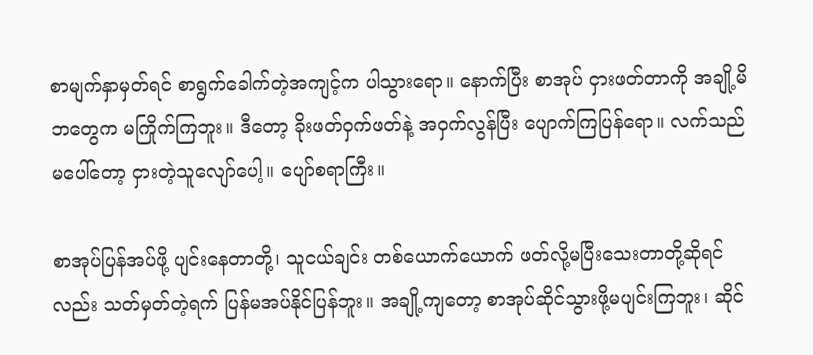စာမျက်နှာမှတ်ရင် စာရွက်ခေါက်တဲ့အကျင့်က ပါသွားရော။ နောက်ပြီး စာအုပ် ငှားဖတ်တာကို အချို့မိဘတွေက မကြိုက်ကြဘူး။ ဒီတော့ ခိုးဖတ်ဝှက်ဖတ်နဲ့ အဝှက်လွန်ပြီး ပျောက်ကြပြန်ရော။ လက်သည်မပေါ်တော့ ငှားတဲ့သူလျော်ပေါ့။ ပျော်စရာကြီး။

စာအုပ်ပြန်အပ်ဖို့ ပျင်းနေတာတို့၊ သူငယ်ချင်း တစ်ယောက်ယောက် ဖတ်လို့မပြီးသေးတာတို့ဆိုရင်လည်း သတ်မှတ်တဲ့ရက် ပြန်မအပ်နိုင်ပြန်ဘူး။ အချို့ကျတော့ စာအုပ်ဆိုင်သွားဖို့မပျင်းကြဘူး၊ ဆိုင်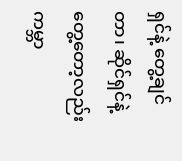ရှင်နဲ့ တွေ့ချင်တာ၊ ဆိုင်ရှင်နဲ့တွေ့တော့လည်း ကမ္ဘာ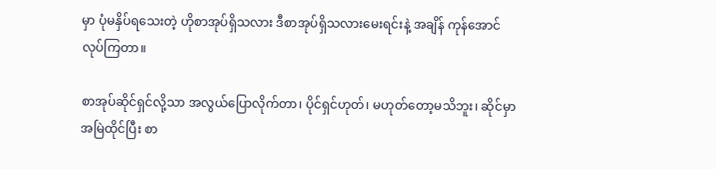မှာ ပုံမနှိပ်ရသေးတဲ့ ဟိုစာအုပ်ရှိသလား ဒီစာအုပ်ရှိသလားမေးရင်းနဲ့ အချိန် ကုန်အောင်လုပ်ကြတာ။

စာအုပ်ဆိုင်ရှင်လို့သာ အလွယ်ပြောလိုက်တာ၊ ပိုင်ရှင်ဟုတ်၊ မဟုတ်တော့မသိဘူး၊ ဆိုင်မှာ အမြဲထိုင်ပြီး စာ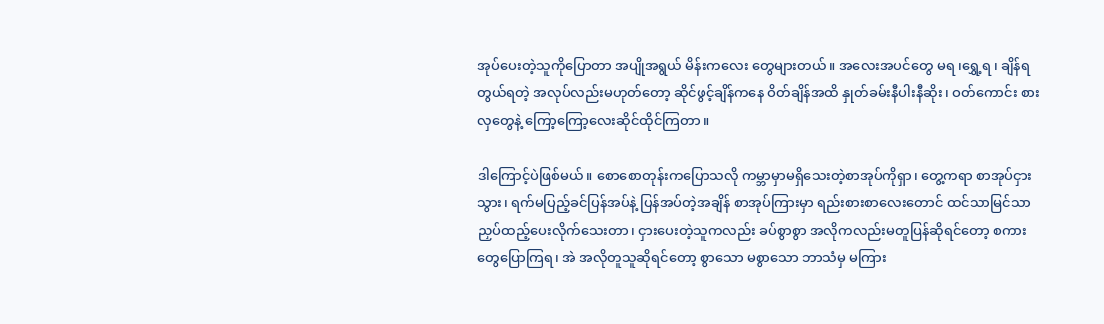အုပ်ပေးတဲ့သူကိုပြောတာ အပျိုအရွယ် မိန်းကလေး တွေများတယ်။ အလေးအပင်တွေ မရ ၊ရွှေ့ရ ၊ ချိန်ရ တွယ်ရတဲ့ အလုပ်လည်းမဟုတ်တော့ ဆိုင်ဖွင့်ချိန်ကနေ ဝိတ်ချိန်အထိ နှုတ်ခမ်းနီပါးနီဆိုး၊ ဝတ်ကောင်း စားလှတွေနဲ့ ကြော့ကြော့လေးဆိုင်ထိုင်ကြတာ။

ဒါကြောင့်ပဲဖြစ်မယ်။ စောစောတုန်းကပြောသလို ကမ္ဘာမှာမရှိသေးတဲ့စာအုပ်ကိုရှာ၊ တွေ့ကရာ စာအုပ်ငှားသွား၊ ရက်မပြည့်ခင်ပြန်အပ်နဲ့ ပြန်အပ်တဲ့အချိန် စာအုပ်ကြားမှာ ရည်းစားစာလေးတောင် ထင်သာမြင်သာ ညှပ်ထည့်ပေးလိုက်သေးတာ၊ ငှားပေးတဲ့သူကလည်း ခပ်စွာစွာ အလိုကလည်းမတူပြန်ဆိုရင်တော့ စကားတွေပြောကြရ၊ အဲ အလိုတူသူဆိုရင်တော့ စွာသော မစွာသော ဘာသံမှ မကြား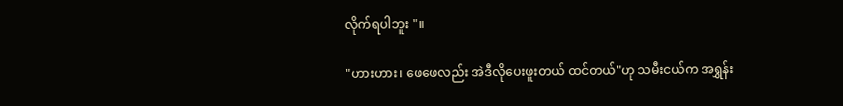လိုက်ရပါဘူး "။

"ဟားဟား၊ ဖေဖေလည်း အဲဒီလိုပေးဖူးတယ် ထင်တယ်"ဟု သမီးငယ်က အရွှန်း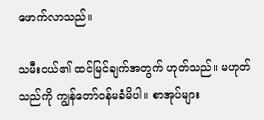ဖောက်လာသည်။

သမီးငယ်၏ ထင်မြင်ချက်အတွက် ဟုတ်သည်။ မဟုတ်သည်ကို ကျွန်တော်ဝန်မခံမိပါ။ စာအုပ်များ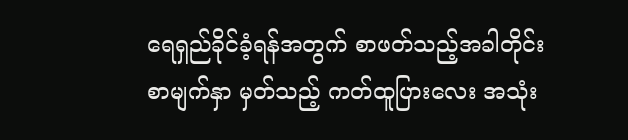ရေရှည်ခိုင်ခံ့ရန်အတွက် စာဖတ်သည့်အခါတိုင်း စာမျက်နှာ မှတ်သည့် ကတ်ထူပြားလေး အသုံး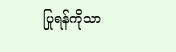ပြုရန်ကိုသာ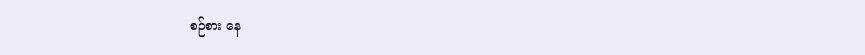စဉ်စား နေ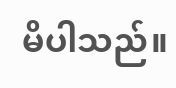မိပါသည်။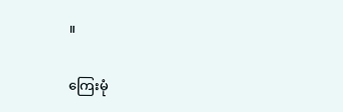။

ကြေးမုံ